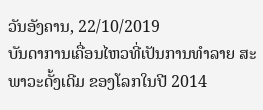ວັນອັງຄານ, 22/10/2019
ບັນດາການເຄື່ອນໄຫວທີ່ເປັນການທຳລາຍ ສະພາວະດັ້ງເດີມ ຂອງໂລກໃນປີ 2014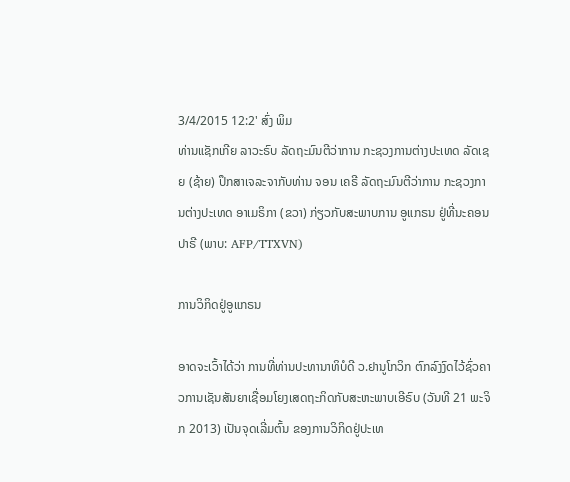3/4/2015 12:2' ສົ່ງ ພິມ
ທ່ານແຊັກເກີຍ ລາວະຣົບ ລັດຖະມົນຕີວ່າການ ກະຊວງການຕ່າງປະເທດ ລັດເຊຍ (ຊ້າຍ) ປຶກສາເຈລະຈາກັບທ່ານ ຈອນ ເຄຣີ ລັດຖະມົນຕີວ່າການ ກະຊວງການຕ່າງປະເທດ ອາເມຣິກາ (ຂວາ) ກ່ຽວກັບສະພາບການ ອູແກຣນ ຢູ່ທີ່ນະຄອນປາຣີ (ພາບ: AFP/TTXVN)

ການວິກິດຢູ່ອູແກຣນ

ອາດຈະເວົ້າໄດ້ວ່າ ການທີ່ທ່ານປະທານາທິບໍດີ ວ.ຢານູໂກວິກ ຕົກລົງງົດໄວ້ຊົ່ວຄາວການເຊັນສັນຍາເຊື່ອມໂຍງເສດຖະກິດກັບສະຫະພາບເອີຣົບ (ວັນທີ 21 ພະຈິກ 2013) ເປັນຈຸດເລີ່ມຕົ້ນ ຂອງການວິກິດຢູ່ປະເທ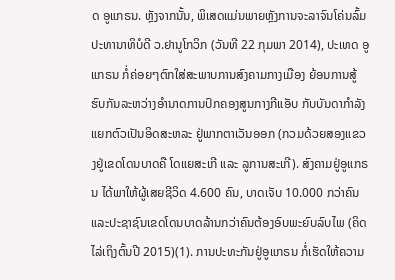ດ ອູແກຣນ. ຫຼັງຈາກນັ້ນ, ພິເສດແມ່ນພາຍຫຼັງການຈະລາຈົນໂຄ່ນລົ້ມ ປະທານາທິບໍດີ ວ.ຢານູໂກວິກ (ວັນທີ 22 ກຸມພາ 2014), ປະເທດ ອູແກຣນ ກໍ່ຄ່ອຍໆຕົກໃສ່ສະພາບການສົງຄາມກາງເມືອງ ຍ້ອນການສູ້ຮົບກັນລະຫວ່າງອຳນາດການປົກຄອງສູນກາງກີແອັບ ກັບບັນດາກຳລັງແຍກຕົວເປັນອິດສະຫລະ ຢູ່ພາກຕາເວັນອອກ (ກວມດ້ວຍສອງແຂວງຢູ່ເຂດໂດນບາດຄື ໂດແຍສະເກີ ແລະ ລູການສະເກີ). ສົງຄາມຢູ່ອູແກຣນ ໄດ້ພາໃຫ້ຜູ້ເສຍຊີວິດ 4.600 ຄົນ, ບາດເຈັບ 10.000 ກວ່າຄົນ ແລະປະຊາຊົນເຂດໂດນບາດລ້ານກວ່າຄົນຕ້ອງອົບພະຍົບລົບໄພ (ຄິດໄລ່ເຖິງຕົ້ນປີ 2015)(1). ການປະທະກັນຢູ່ອູແກຣນ ກໍ່ເຮັດໃຫ້ຄວາມ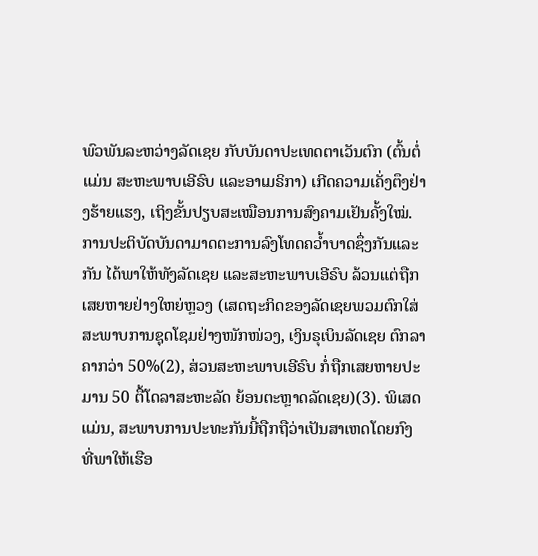ພົວພັນລະຫວ່າງລັດເຊຍ ກັບບັນດາປະເທດຕາເວັນຕົກ (ຕົ້ນຕໍ່ແມ່ນ ສະຫະພາບເອີຣົບ ແລະອາເມຣິກາ) ເກີດຄວາມເຄັ່ງຕຶງຢ່າງຮ້າຍແຮງ, ເຖິງຂັ້ນປຽບສະເໝືອນການສົງຄາມເຢັນຄັ້ງໃໝ່. ການປະຕິບັດບັນດາມາດຕະການລົງໂທດຄວ້ຳບາດຊຶ່ງກັນແລະກັນ ໄດ້ພາໃຫ້ທັງລັດເຊຍ ແລະສະຫະພາບເອີຣົບ ລ້ວນແຕ່ຖືກເສຍຫາຍຢ່າງໃຫຍ່ຫຼວງ (ເສດຖະກິດຂອງລັດເຊຍພວມຕົກໃສ່ສະພາບການຊຸດໂຊມຢ່າງໜັກໜ່ວງ, ເງິນຣຸເບິນລັດເຊຍ ຕົກລາຄາກວ່າ 50%(2), ສ່ວນສະຫະພາບເອີຣົບ ກໍ່ຖືກເສຍຫາຍປະມານ 50 ຕື້ໂດລາສະຫະລັດ ຍ້ອນຕະຫຼາດລັດເຊຍ)(3). ພິເສດແມ່ນ, ສະພາບການປະທະກັນນີ້ຖືກຖືວ່າເປັນສາເຫດໂດຍກົງ ທີ່ພາໃຫ້ເຮືອ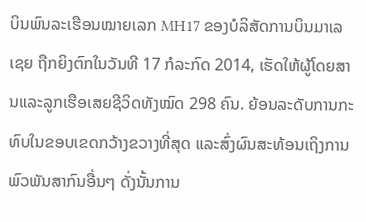ບິນພົນລະເຮືອນໝາຍເລກ MH17 ຂອງບໍລິສັດການບິນມາເລເຊຍ ຖືກຍິງຕົກໃນວັນທີ 17 ກໍລະກົດ 2014, ເຮັດໃຫ້ຜູ້ໂດຍສານແລະລູກເຮືອເສຍຊີວິດທັງໝົດ 298 ຄົນ. ຍ້ອນລະດັບການກະທົບໃນຂອບເຂດກວ້າງຂວາງທີ່ສຸດ ແລະສົ່ງຜົນສະທ້ອນເຖິງການພົວພັນສາກົນອື່ນໆ ດັ່ງນັ້ນການ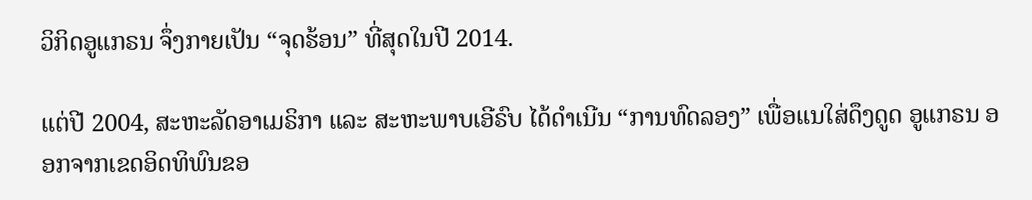ວິກິດອູແກຣນ ຈຶ່ງກາຍເປັນ “ຈຸດຮ້ອນ” ທີ່ສຸດໃນປີ 2014.

ແຕ່ປີ 2004, ສະຫະລັດອາເມຣິກາ ແລະ ສະຫະພາບເອີຣົບ ໄດ້ດຳເນີນ “ການທົດລອງ” ເພື່ອແນໃສ່ດຶງດູດ ອູແກຣນ ອອກຈາກເຂດອິດທິພົນຂອ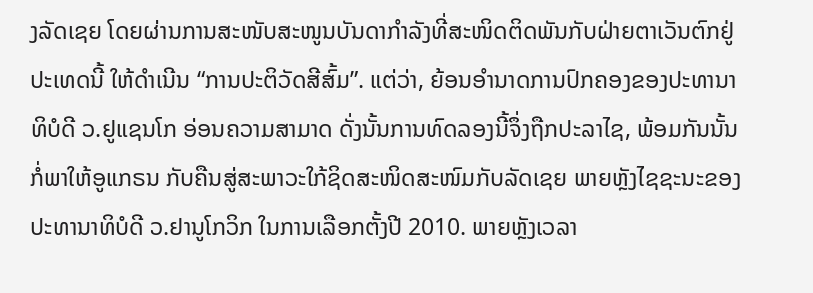ງລັດເຊຍ ໂດຍຜ່ານການສະໜັບສະໜູນບັນດາກຳລັງທີ່ສະໜິດຕິດພັນກັບຝ່າຍຕາເວັນຕົກຢູ່ປະເທດນີ້ ໃຫ້ດຳເນີນ “ການປະຕິວັດສີສົ້ມ”. ແຕ່ວ່າ, ຍ້ອນອຳນາດການປົກຄອງຂອງປະທານາທິບໍດີ ວ.ຢູແຊນໂກ ອ່ອນຄວາມສາມາດ ດັ່ງນັ້ນການທົດລອງນີ້ຈຶ່ງຖືກປະລາໄຊ, ພ້ອມກັນນັ້ນ ກໍ່ພາໃຫ້ອູແກຣນ ກັບຄືນສູ່ສະພາວະໃກ້ຊິດສະໜິດສະໜົມກັບລັດເຊຍ ພາຍຫຼັງໄຊຊະນະຂອງປະທານາທິບໍດີ ວ.ຢານູໂກວິກ ໃນການເລືອກຕັ້ງປີ 2010. ພາຍຫຼັງເວລາ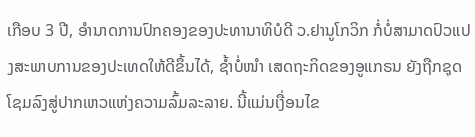ເກືອບ 3 ປີ, ອຳນາດການປົກຄອງຂອງປະທານາທິບໍດີ ວ.ຢານູໂກວິກ ກໍ່ບໍ່ສາມາດປົວແປງສະພາບການຂອງປະເທດໃຫ້ດີຂຶ້ນໄດ້, ຊ້ຳບໍ່ໜຳ ເສດຖະກິດຂອງອູແກຣນ ຍັງຖືກຊຸດໂຊມລົງສູ່ປາກເຫວແຫ່ງຄວາມລົ້ມລະລາຍ. ນີ້ແມ່ນເງື່ອນໄຂ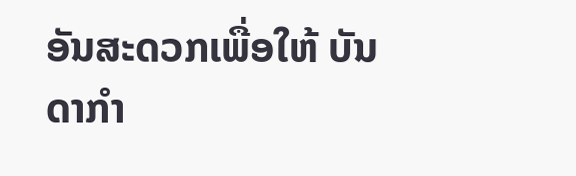ອັນສະດວກເພື່ອໃຫ້ ບັນດາກຳ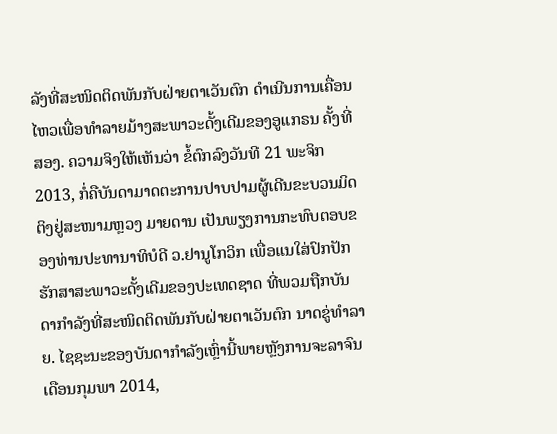ລັງທີ່ສະໜິດຕິດພັນກັບຝ່າຍຕາເວັນຕົກ ດຳເນີນການເຄື່ອນໄຫວເພື່ອທຳລາຍມ້າງສະພາວະດັ້ງເດີມຂອງອູແກຣນ ຄັ້ງທີ່ສອງ. ຄວາມຈິງໃຫ້ເຫັນວ່າ ຂໍ້ຕົກລົງວັນທີ 21 ພະຈິກ 2013, ກໍ່ຄືບັນດາມາດຕະການປາບປາມຜູ້ເດີນຂະບວນມິດຕິງຢູ່ສະໜາມຫຼວງ ມາຍດານ ເປັນພຽງການກະທົບຕອບຂອງທ່ານປະທານາທິບໍດີ ວ.ຢານູໂກວິກ ເພື່ອແນໃສ່ປົກປັກຮັກສາສະພາວະດັ້ງເດີມຂອງປະເທດຊາດ ທີ່ພວມຖືກບັນດາກຳລັງທີ່ສະໜິດຕິດພັນກັບຝ່າຍຕາເວັນຕົກ ນາດຂູ່ທຳລາຍ. ໄຊຊະນະຂອງບັນດາກຳລັງເຫຼົ່ານີ້ພາຍຫຼັງການຈະລາຈົນເດືອນກຸມພາ 2014,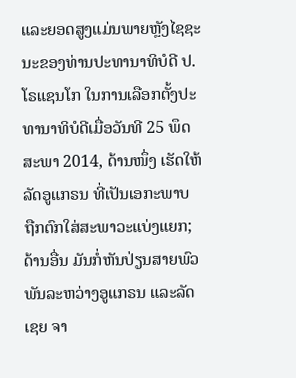ແລະຍອດສູງແມ່ນພາຍຫຼັງໄຊຊະນະຂອງທ່ານປະທານາທິບໍດີ ປ.ໂຣແຊນໂກ ໃນການເລືອກຕັ້ງປະທານາທິບໍດີເມື່ອວັນທີ 25 ພຶດສະພາ 2014, ດ້ານໜຶ່ງ ເຮັດໃຫ້ລັດອູແກຣນ ທີ່ເປັນເອກະພາບ ຖືກຕົກໃສ່ສະພາວະແບ່ງແຍກ; ດ້ານອື່ນ ມັນກໍ່ຫັນປ່ຽນສາຍພົວພັນລະຫວ່າງອູແກຣນ ແລະລັດເຊຍ ຈາ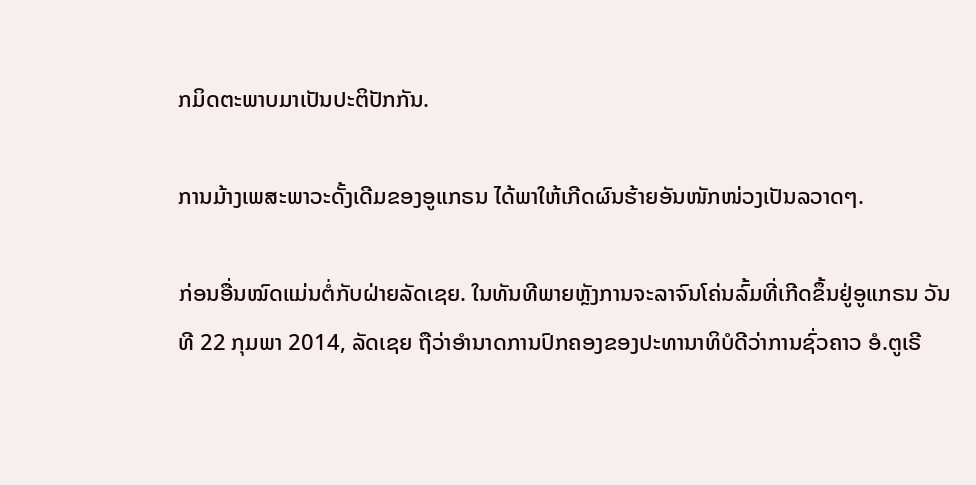ກມິດຕະພາບມາເປັນປະຕິປັກກັນ.

ການມ້າງເພສະພາວະດັ້ງເດີມຂອງອູແກຣນ ໄດ້ພາໃຫ້ເກີດຜົນຮ້າຍອັນໜັກໜ່ວງເປັນລວາດໆ.

ກ່ອນອື່ນໝົດແມ່ນຕໍ່ກັບຝ່າຍລັດເຊຍ. ໃນທັນທີພາຍຫຼັງການຈະລາຈົນໂຄ່ນລົ້ມທີ່ເກີດຂຶ້ນຢູ່ອູແກຣນ ວັນທີ 22 ກຸມພາ 2014, ລັດເຊຍ ຖືວ່າອຳນາດການປົກຄອງຂອງປະທານາທິບໍດີວ່າການຊົ່ວຄາວ ອໍ.ຕູເຣີ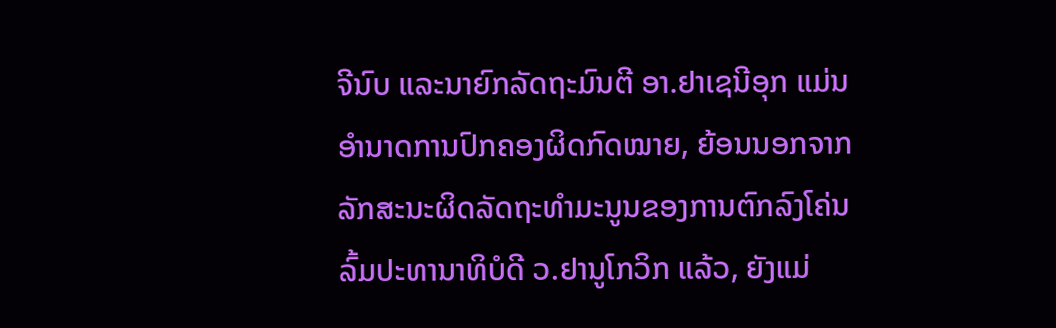ຈີນົບ ແລະນາຍົກລັດຖະມົນຕີ ອາ.ຢາເຊນີອຸກ ແມ່ນອຳນາດການປົກຄອງຜິດກົດໝາຍ, ຍ້ອນນອກຈາກລັກສະນະຜິດລັດຖະທຳມະນູນຂອງການຕົກລົງໂຄ່ນລົ້ມປະທານາທິບໍດີ ວ.ຢານູໂກວິກ ແລ້ວ, ຍັງແມ່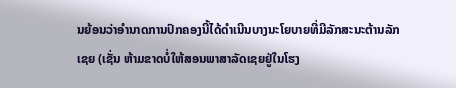ນຍ້ອນວ່າອຳນາດການປົກຄອງນີ້ໄດ້ດຳເນີນບາງນະໂຍບາຍທີ່ມີລັກສະນະຕ້ານລັກເຊຍ (ເຊັ່ນ ຫ້າມຂາດບໍ່ໃຫ້ສອນພາສາລັດເຊຍຢູ່ໃນໂຮງ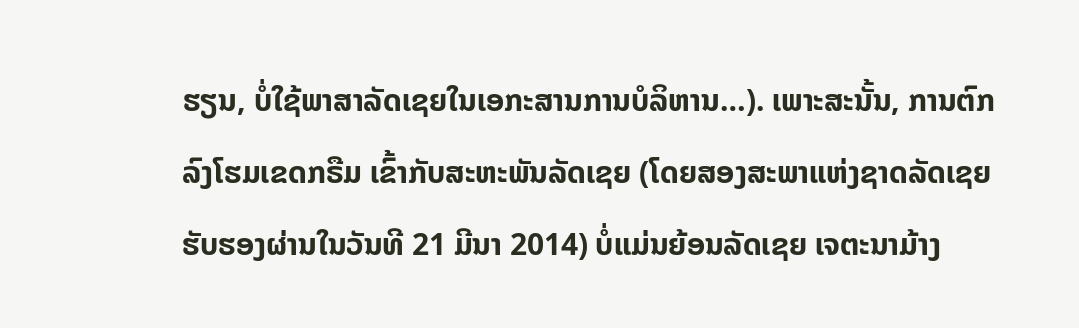ຮຽນ, ບໍ່ໃຊ້ພາສາລັດເຊຍໃນເອກະສານການບໍລິຫານ…). ເພາະສະນັ້ນ, ການຕົກລົງໂຮມເຂດກຣືມ ເຂົ້າກັບສະຫະພັນລັດເຊຍ (ໂດຍສອງສະພາແຫ່ງຊາດລັດເຊຍ ຮັບຮອງຜ່ານໃນວັນທີ 21 ມີນາ 2014) ບໍ່ແມ່ນຍ້ອນລັດເຊຍ ເຈຕະນາມ້າງ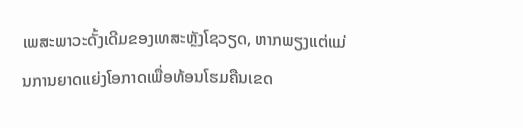ເພສະພາວະດັ້ງເດີມຂອງເທສະຫຼັງໂຊວຽດ, ຫາກພຽງແຕ່ແມ່ນການຍາດແຍ່ງໂອກາດເພື່ອທ້ອນໂຮມຄືນເຂດ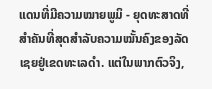ແດນທີ່ມີຄວາມໝາຍພູມິ - ຍຸດທະສາດທີ່ສຳຄັນທີ່ສຸດສຳລັບຄວາມໝັ້ນຄົງຂອງລັດເຊຍຢູ່ເຂດທະເລດຳ. ແຕ່ໃນພາກຕົວຈິງ,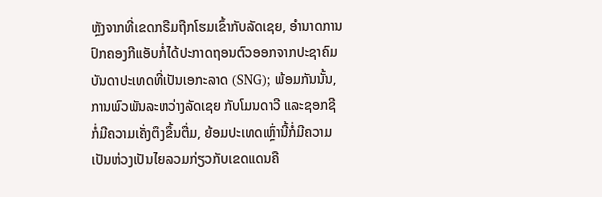ຫຼັງຈາກທີ່ເຂດກຣືມຖືກໂຮມເຂົ້າກັບລັດເຊຍ, ອຳນາດການປົກຄອງກີແອັບກໍ່ໄດ້ປະກາດຖອນຕົວອອກຈາກປະຊາຄົມບັນດາປະເທດທີ່ເປັນເອກະລາດ (SNG); ພ້ອມກັນນັ້ນ, ການພົວພັນລະຫວ່າງລັດເຊຍ ກັບໂມນດາວີ ແລະຊອກຊີ ກໍ່ມີຄວາມເຄັ່ງຕຶງຂຶ້ນຕື່ມ, ຍ້ອມປະເທດເຫຼົ່ານີ້ກໍ່ມີຄວາມເປັນຫ່ວງເປັນໄຍລວມກ່ຽວກັບເຂດແດນຄື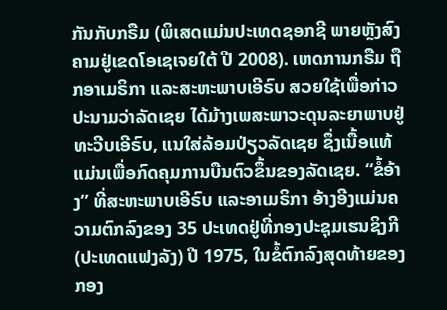ກັນກັບກຣືມ (ພິເສດແມ່ນປະເທດຊອກຊີ ພາຍຫຼັງສົງຄາມຢູ່ເຂດໂອເຊເຈຍໃຕ້ ປີ 2008). ເຫດການກຣືມ ຖືກອາເມຣິກາ ແລະສະຫະພາບເອີຣົບ ສວຍໃຊ້ເພື່ອກ່າວປະນາມວ່າລັດເຊຍ ໄດ້ມ້າງເພສະພາວະດຸນລະຍາພາບຢູ່ທະວີບເອີຣົບ, ແນໃສ່ລ້ອມປ່ຽວລັດເຊຍ ຊຶ່ງເນື້ອແທ້ແມ່ນເພື່ອກົດຄຸມການບືນຕົວຂຶ້ນຂອງລັດເຊຍ. “ຂໍ້ອ້າງ” ທີ່ສະຫະພາບເອີຣົບ ແລະອາເມຣິກາ ອ້າງອີງແມ່ນຄວາມຕົກລົງຂອງ 35 ປະເທດຢູ່ທີ່ກອງປະຊຸມເຮນຊິງກີ (ປະເທດແຟງລັງ) ປີ 1975, ໃນຂໍ້ຕົກລົງສຸດທ້າຍຂອງກອງ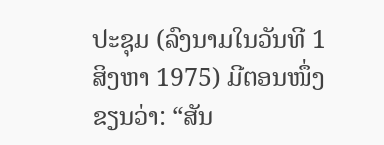ປະຊຸມ (ລົງນາມໃນວັນທີ 1 ສິງຫາ 1975) ມີຕອນໜຶ່ງຂຽນວ່າ: “ສັນ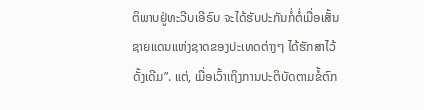ຕິພາບຢູ່ທະວີບເອີຣົບ ຈະໄດ້ຮັບປະກັນກໍ່ຕໍ່ເມື່ອເສັ້ນຊາຍແດນແຫ່ງຊາດຂອງປະເທດຕ່າງໆ ໄດ້ຮັກສາໄວ້ດັ້ງເດີມ”. ແຕ່, ເມື່ອເວົ້າເຖິງການປະຕິບັດຕາມຂໍ້ຕົກ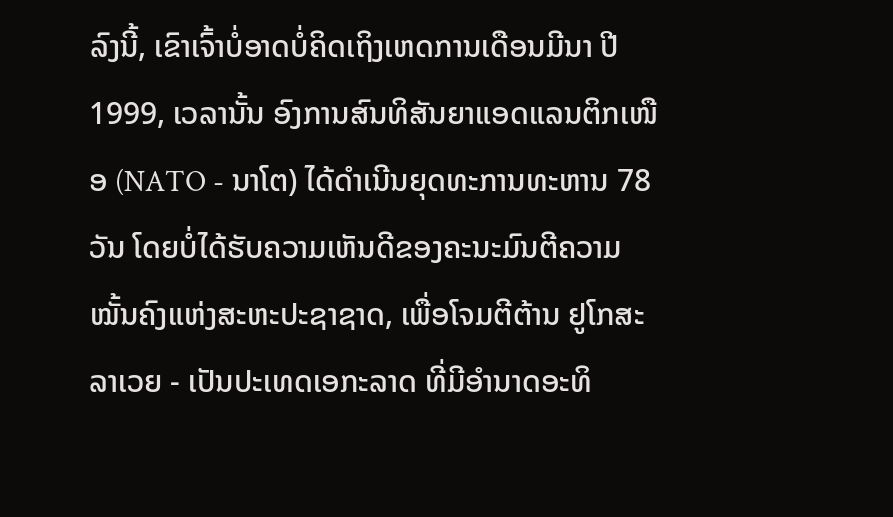ລົງນີ້, ເຂົາເຈົ້າບໍ່ອາດບໍ່ຄິດເຖິງເຫດການເດືອນມີນາ ປີ 1999, ເວລານັ້ນ ອົງການສົນທິສັນຍາແອດແລນຕິກເໜືອ (NATO - ນາໂຕ) ໄດ້ດຳເນີນຍຸດທະການທະຫານ 78 ວັນ ໂດຍບໍ່ໄດ້ຮັບຄວາມເຫັນດີຂອງຄະນະມົນຕີຄວາມໝັ້ນຄົງແຫ່ງສະຫະປະຊາຊາດ, ເພື່ອໂຈມຕີຕ້ານ ຢູໂກສະລາເວຍ - ເປັນປະເທດເອກະລາດ ທີ່ມີອຳນາດອະທິ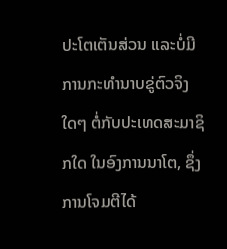ປະໂຕເຕັນສ່ວນ ແລະບໍ່ມີການກະທຳນາບຂູ່ຕົວຈິງໃດໆ ຕໍ່ກັບປະເທດສະມາຊິກໃດ ໃນອົງການນາໂຕ, ຊຶ່ງການໂຈມຕີໄດ້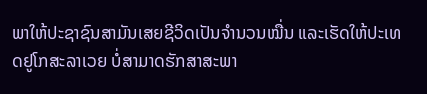ພາໃຫ້ປະຊາຊົນສາມັນເສຍຊີວິດເປັນຈຳນວນໝື່ນ ແລະເຮັດໃຫ້ປະເທດຢູໂກສະລາເວຍ ບໍ່ສາມາດຮັກສາສະພາ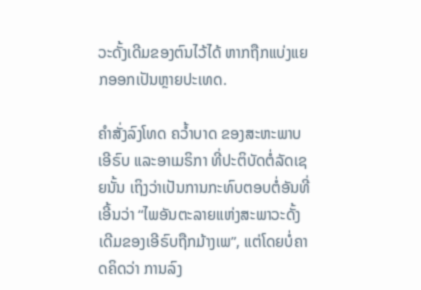ວະດັ້ງເດີມຂອງຕົນໄວ້ໄດ້ ຫາກຖືກແບ່ງແຍກອອກເປັນຫຼາຍປະເທດ.

ຄຳສັ່ງລົງໂທດ ຄວ້ຳບາດ ຂອງສະຫະພາບເອີຣົບ ແລະອາເມຣິກາ ທີ່ປະຕິບັດຕໍ່ລັດເຊຍນັ້ນ ເຖິງວ່າເປັນການກະທົບຕອບຕໍ່ອັນທີ່ເອີ້ນວ່າ “ໄພອັນຕະລາຍແຫ່ງສະພາວະດັ້ງເດີມຂອງເອີຣົບຖືກມ້າງເພ”, ແຕ່ໂດຍບໍ່ຄາດຄິດວ່າ ການລົງ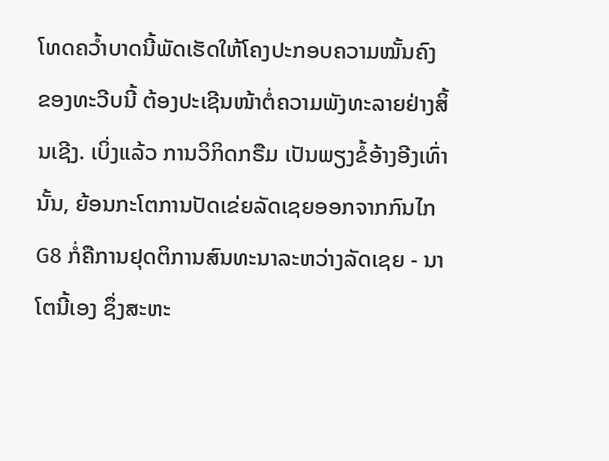ໂທດຄວ້ຳບາດນີ້ພັດເຮັດໃຫ້ໂຄງປະກອບຄວາມໝັ້ນຄົງຂອງທະວີບນີ້ ຕ້ອງປະເຊີນໜ້າຕໍ່ຄວາມພັງທະລາຍຢ່າງສິ້ນເຊີງ. ເບິ່ງແລ້ວ ການວິກິດກຣືມ ເປັນພຽງຂໍ້ອ້າງອີງເທົ່ານັ້ນ, ຍ້ອນກະໂຕການປັດເຂ່ຍລັດເຊຍອອກຈາກກົນໄກ G8 ກໍ່ຄືການຢຸດຕິການສົນທະນາລະຫວ່າງລັດເຊຍ - ນາໂຕນີ້ເອງ ຊຶ່ງສະຫະ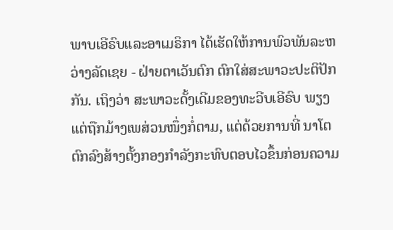ພາບເອີຣົບແລະອາເມຣິກາ ໄດ້ເຮັດໃຫ້ການພົວພັນລະຫວ່າງລັດເຊຍ - ຝ່າຍຕາເວັນຕົກ ຕົກໃສ່ສະພາວະປະຕິປັກກັນ. ເຖິງວ່າ ສະພາວະດັ້ງເດີມຂອງທະວີບເອີຣົບ ພຽງແຕ່ຖືກມ້າງເພສ່ວນໜຶ່ງກໍ່ຕາມ, ແຕ່ດ້ວຍການທີ່ ນາໂຕ ຕົກລົງສ້າງຕັ້ງກອງກຳລັງກະທົບຕອບໄວຂຶ້ນກ່ອນຄວາມ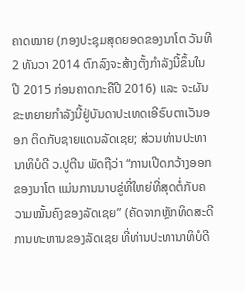ຄາດໝາຍ (ກອງປະຊຸມສຸດຍອດຂອງນາໂຕ ວັນທີ 2 ທັນວາ 2014 ຕົກລົງຈະສ້າງຕັ້ງກຳລັງນີ້ຂຶ້ນໃນປີ 2015 ກ່ອນຄາດກະຄືປີ 2016) ແລະ ຈະຜັນຂະຫຍາຍກຳລັງນີ້ຢູ່ບັນດາປະເທດເອີຣົບຕາເວັນອອກ ຕິດກັບຊາຍແດນລັດເຊຍ; ສ່ວນທ່ານປະທານາທິບໍດີ ວ.ປູຕີນ ພັດຖືວ່າ “ການເປີດກວ້າງອອກຂອງນາໂຕ ແມ່ນການນາບຂູ່ທີ່ໃຫຍ່ທີ່ສຸດຕໍ່ກັບຄວາມໝັ້ນຄົງຂອງລັດເຊຍ” (ຄັດຈາກຫຼັກທິດສະດີການທະຫານຂອງລັດເຊຍ ທີ່ທ່ານປະທານາທິບໍດີ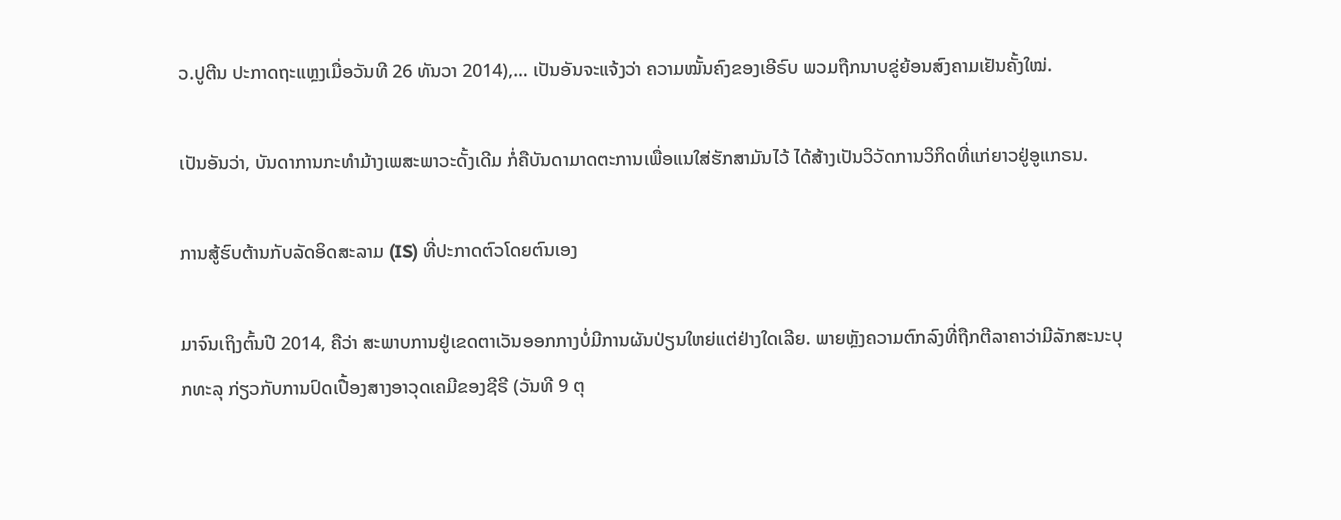ວ.ປູຕີນ ປະກາດຖະແຫຼງເມື່ອວັນທີ 26 ທັນວາ 2014),… ເປັນອັນຈະແຈ້ງວ່າ ຄວາມໝັ້ນຄົງຂອງເອີຣົບ ພວມຖືກນາບຂູ່ຍ້ອນສົງຄາມເຢັນຄັ້ງໃໝ່.

ເປັນອັນວ່າ, ບັນດາການກະທຳມ້າງເພສະພາວະດັ້ງເດີມ ກໍ່ຄືບັນດາມາດຕະການເພື່ອແນໃສ່ຮັກສາມັນໄວ້ ໄດ້ສ້າງເປັນວິວັດການວິກິດທີ່ແກ່ຍາວຢູ່ອູແກຣນ.

ການສູ້ຮົບຕ້ານກັບລັດອິດສະລາມ (IS) ທີ່ປະກາດຕົວໂດຍຕົນເອງ

ມາຈົນເຖິງຕົ້ນປີ 2014, ຄືວ່າ ສະພາບການຢູ່ເຂດຕາເວັນອອກກາງບໍ່ມີການຜັນປ່ຽນໃຫຍ່ແຕ່ຢ່າງໃດເລີຍ. ພາຍຫຼັງຄວາມຕົກລົງທີ່ຖືກຕີລາຄາວ່າມີລັກສະນະບຸກທະລຸ ກ່ຽວກັບການປົດເປື້ອງສາງອາວຸດເຄມີຂອງຊີຣີ (ວັນທີ 9 ຕຸ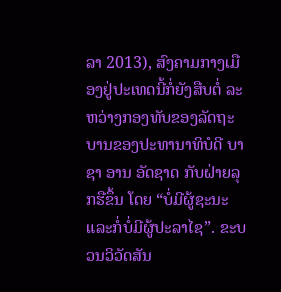ລາ 2013), ສົງຄາມກາງເມືອງຢູ່ປະເທດນີ້ກໍ່ຍັງສືບຕໍ່ ລະຫວ່າງກອງທັບຂອງລັດຖະບານຂອງປະທານາທິບໍດີ ບາຊາ ອານ ອັດຊາດ ກັບຝ່າຍລຸກຮືຂຶ້ນ ໂດຍ “ບໍ່ມີຜູ້ຊະນະແລະກໍ່ບໍ່ມີຜູ້ປະລາໄຊ”. ຂະບວນວິວັດສັນ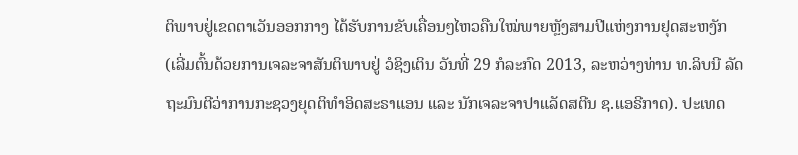ຕິພາບຢູ່ເຂດຕາເວັນອອກກາງ ໄດ້ຮັບການຂັບເຄື່ອນໆໄຫວຄືນໃໝ່ພາຍຫຼັງສາມປີແຫ່ງການຢຸດສະຫງັກ (ເລີ່ມຕົ້ນດ້ວຍການເຈລະຈາສັນຕິພາບຢູ່ ວໍຊິງເຕິນ ວັນທີ່ 29 ກໍລະກົດ 2013, ລະຫວ່າງທ່ານ ທ.ລິບນີ ລັດຖະມົນຕີວ່າການກະຊວງຍຸດຕິທຳອິດສະຣາແອນ ແລະ ນັກເຈລະຈາປາແລັດສຕີນ ຊ.ແອຣີກາດ). ປະເທດ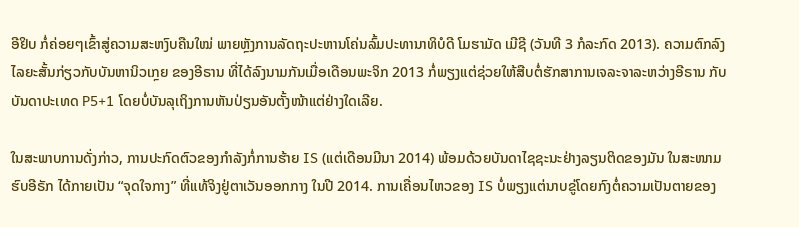ອີຢິບ ກໍ່ຄ່ອຍໆເຂົ້າສູ່ຄວາມສະຫງົບຄືນໃໝ່ ພາຍຫຼັງການລັດຖະປະຫານໂຄ່ນລົ້ມປະທານາທິບໍດີ ໂມຮາມັດ ເມີຊີ (ວັນທີ 3 ກໍລະກົດ 2013). ຄວາມຕົກລົງໄລຍະສັ້ນກ່ຽວກັບບັນຫານິວເກຼຍ ຂອງອີຣານ ທີ່ໄດ້ລົງນາມກັນເມື່ອເດືອນພະຈິກ 2013 ກໍ່ພຽງແຕ່ຊ່ວຍໃຫ້ສືບຕໍ່ຮັກສາການເຈລະຈາລະຫວ່າງອີຣານ ກັບບັນດາປະເທດ P5+1 ໂດຍບໍ່ບັນລຸເຖິງການຫັນປ່ຽນອັນຕັ້ງໜ້າແຕ່ຢ່າງໃດເລີຍ.

ໃນສະພາບການດັ່ງກ່າວ, ການປະກົດຕົວຂອງກຳລັງກໍ່ການຮ້າຍ IS (ແຕ່ເດືອນມີນາ 2014) ພ້ອມດ້ວຍບັນດາໄຊຊະນະຢ່າງລຽນຕິດຂອງມັນ ໃນສະໜາມຮົບອີຣັກ ໄດ້ກາຍເປັນ “ຈຸດໃຈກາງ” ທີ່ແທ້ຈິງຢູ່ຕາເວັນອອກກາງ ໃນປີ 2014. ການເຄື່ອນໄຫວຂອງ IS ບໍ່ພຽງແຕ່ນາບຂູ່ໂດຍກົງຕໍ່ຄວາມເປັນຕາຍຂອງ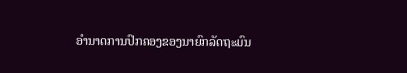ອຳນາດການປົກຄອງຂອງນາຍົກລັດຖະມົນ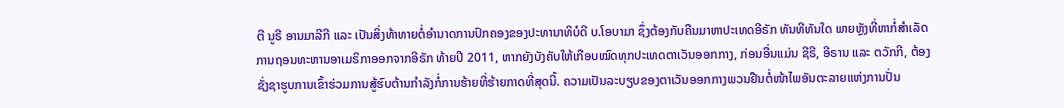ຕີ ນູຣີ ອານມາລີກີ ແລະ ເປັນສິ່ງທ້າທາຍຕໍ່ອຳນາດການປົກຄອງຂອງປະທານາທິບໍດີ ບ.ໂອບາມາ ຊຶ່ງຕ້ອງກັບຄືນມາຫາປະເທດອີຣັກ ທັນທີທັນໃດ ພາຍຫຼັງທີ່ຫາກໍ່ສຳເລັດການຖອນທະຫານອາເມຣິກາອອກຈາກອີຣັກ ທ້າຍປີ 2011, ຫາກຍັງບັງຄັບໃຫ້ເກືອບໝົດທຸກປະເທດຕາເວັນອອກກາງ, ກ່ອນອື່ນແມ່ນ ຊີຣີ, ອີຣານ ແລະ ຕວັກກີ, ຕ້ອງຊັ່ງຊາຮູບການເຂົ້າຮ່ວມການສູ້ຮົບຕ້ານກຳລັງກໍ່ການຮ້າຍທີ່ຮ້າຍກາດທີ່ສຸດນີ້. ຄວາມເປັນລະບຽບຂອງຕາເວັນອອກກາງພວນຢືນຕໍ່ໜ້າໄພອັນຕະລາຍແຫ່ງການປັ່ນ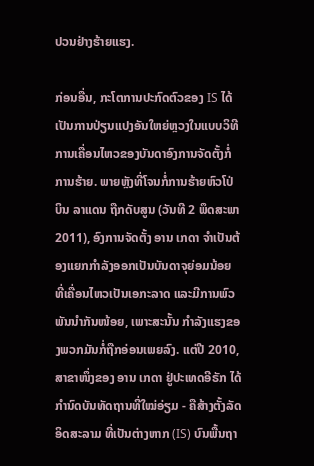ປວນຢ່າງຮ້າຍແຮງ.

ກ່ອນອື່ນ, ກະໂຕການປະກົດຕົວຂອງ IS ໄດ້ເປັນການປ່ຽນແປງອັນໃຫຍ່ຫຼວງໃນແບບວິທີການເຄື່ອນໄຫວຂອງບັນດາອົງການຈັດຕັ້ງກໍ່ການຮ້າຍ. ພາຍຫຼັງທີ່ໂຈນກໍ່ການຮ້າຍຫົວໂປ່ ບິນ ລາແດນ ຖືກດັບສູນ (ວັນທີ 2 ພຶດສະພາ 2011), ອົງການຈັດຕັ້ງ ອານ ເກດາ ຈຳເປັນຕ້ອງແຍກກຳລັງອອກເປັນບັນດາຈຸຍ່ອມນ້ອຍ ທີ່ເຄື່ອນໄຫວເປັນເອກະລາດ ແລະມີການພົວພັນນຳກັນໜ້ອຍ, ເພາະສະນັ້ນ ກຳລັງແຮງຂອງພວກມັນກໍ່ຖືກອ່ອນເພຍລົງ. ແຕ່ປີ 2010, ສາຂາໜຶ່ງຂອງ ອານ ເກດາ ຢູ່ປະເທດອີຣັກ ໄດ້ກຳນົດບັນທັດຖານທີ່ໃໝ່ອ່ຽມ - ຄືສ້າງຕັ້ງລັດອິດສະລາມ ທີ່ເປັນຕ່າງຫາກ (IS) ບົນພື້ນຖາ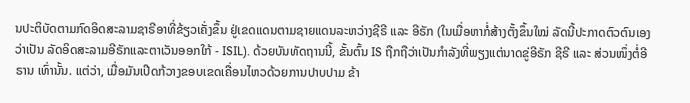ນປະຕິບັດຕາມກົດອິດສະລາມຊາຣີອາທີ່ຂ້ຽວເຄັ່ງຂຶ້ນ ຢູ່ເຂດແດນຕາມຊາຍແດນລະຫວ່າງຊີຣີ ແລະ ອີຣັກ (ໃນເມື່ອຫາກໍ່ສ້າງຕັ້ງຂຶ້ນໃໝ່ ລັດນີ້ປະກາດຕົວຕົນເອງວ່າເປັນ ລັດອິດສະລາມອີຣັກແລະຕາເວັນອອກໃກ້ - ISIL). ດ້ວຍບັນທັດຖານນີ້, ຂັ້ນຕົ້ນ IS ຖືກຖືວ່າເປັນກຳລັງທີ່ພຽງແຕ່ນາດຂູ່ອີຣັກ ຊີຣີ ແລະ ສ່ວນໜຶ່ງຕໍ່ອີຣານ ເທົ່ານັ້ນ. ແຕ່ວ່າ, ເມື່ອມັນເປີດກ້ວາງຂອບເຂດເຄື່ອນໄຫວດ້ວຍການປາບປາມ ຂ້າ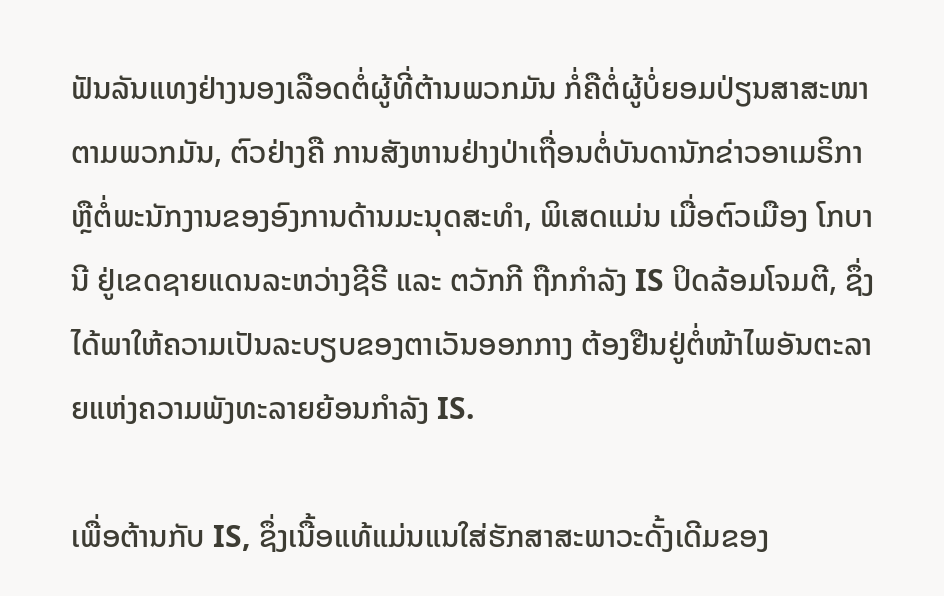ຟັນລັນແທງຢ່າງນອງເລືອດຕໍ່ຜູ້ທີ່ຕ້ານພວກມັນ ກໍ່ຄືຕໍ່ຜູ້ບໍ່ຍອມປ່ຽນສາສະໜາຕາມພວກມັນ, ຕົວຢ່າງຄື ການສັງຫານຢ່າງປ່າເຖື່ອນຕໍ່ບັນດານັກຂ່າວອາເມຣິກາ ຫຼືຕໍ່ພະນັກງານຂອງອົງການດ້ານມະນຸດສະທຳ, ພິເສດແມ່ນ ເມື່ອຕົວເມືອງ ໂກບານີ ຢູ່ເຂດຊາຍແດນລະຫວ່າງຊີຣີ ແລະ ຕວັກກີ ຖືກກຳລັງ IS ປິດລ້ອມໂຈມຕີ, ຊຶ່ງໄດ້ພາໃຫ້ຄວາມເປັນລະບຽບຂອງຕາເວັນອອກກາງ ຕ້ອງຢືນຢູ່ຕໍ່ໜ້າໄພອັນຕະລາຍແຫ່ງຄວາມພັງທະລາຍຍ້ອນກຳລັງ IS.

ເພື່ອຕ້ານກັບ IS, ຊຶ່ງເນື້ອແທ້ແມ່ນແນໃສ່ຮັກສາສະພາວະດັ້ງເດີມຂອງ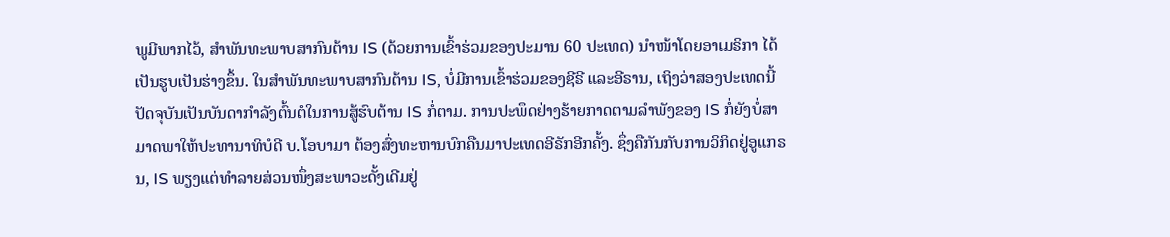ພູມີພາກໄວ້, ສຳພັນທະພາບສາກົນຕ້ານ IS (ດ້ວຍການເຂົ້າຮ່ວມຂອງປະມານ 60 ປະເທດ) ນຳໜ້າໂດຍອາເມຣິກາ ໄດ້ເປັນຮູບເປັນຮ່າງຂຶ້ນ. ໃນສຳພັນທະພາບສາກົນຕ້ານ IS, ບໍ່ມີການເຂົ້າຮ່ວມຂອງຊີຣີ ແລະອີຣານ, ເຖິງວ່າສອງປະເທດນີ້ປັດຈຸບັນເປັນບັນດາກຳລັງຕົ້ນຕໍໃນການສູ້ຮົບຕ້ານ IS ກໍ່ຕາມ. ການປະພຶດຢ່າງຮ້າຍກາດຕາມລຳພັງຂອງ IS ກໍ່ຍັງບໍ່ສາມາດພາໃຫ້ປະທານາທິບໍດີ ບ.ໂອບາມາ ຕ້ອງສົ່ງທະຫານບົກຄືນມາປະເທດອີຣັກອີກຄັ້ງ. ຊຶ່ງຄືກັນກັບການວິກິດຢູ່ອູແກຣນ, IS ພຽງແຕ່ທຳລາຍສ່ວນໜຶ່ງສະພາວະດັ້ງເດີມຢູ່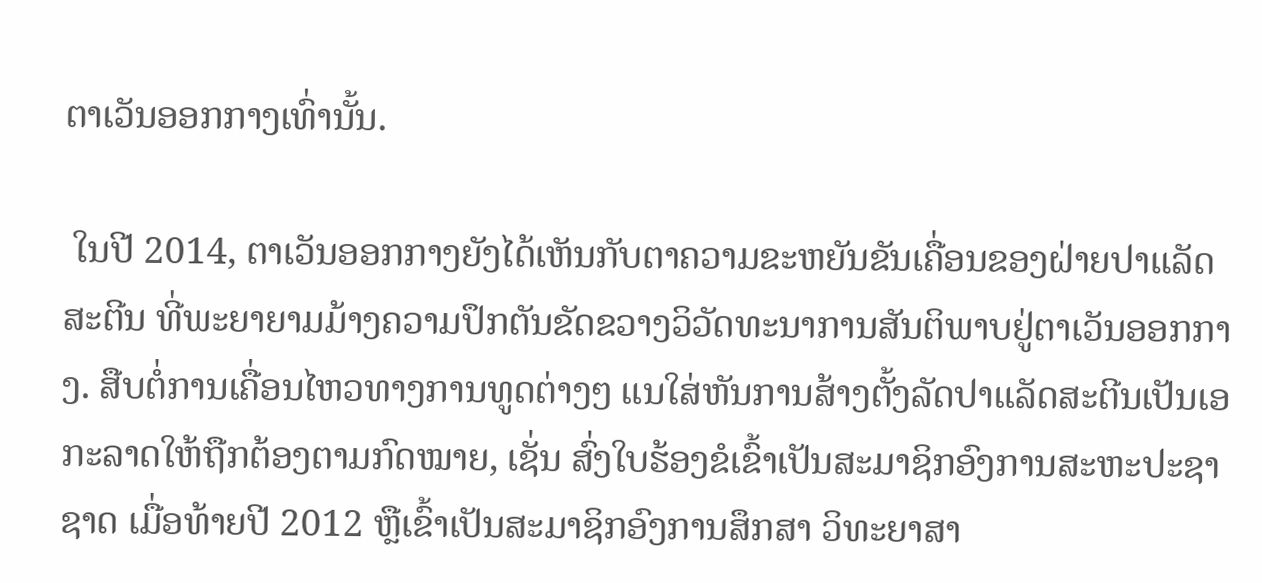ຕາເວັນອອກກາງເທົ່ານັ້ນ.

 ໃນປີ 2014, ຕາເວັນອອກກາງຍັງໄດ້ເຫັນກັບຕາຄວາມຂະຫຍັນຂັນເຄື່ອນຂອງຝ່າຍປາແລັດສະຕີນ ທີ່ພະຍາຍາມມ້າງຄວາມປຶກຕັນຂັດຂວາງວິວັດທະນາການສັນຕິພາບຢູ່ຕາເວັນອອກກາງ. ສືບຕໍ່ການເຄື່ອນໄຫວທາງການທູດຕ່າງໆ ແນໃສ່ຫັນການສ້າງຕັ້ງລັດປາແລັດສະຕີນເປັນເອກະລາດໃຫ້ຖືກຕ້ອງຕາມກົດໝາຍ, ເຊັ່ນ ສົ່ງໃບຮ້ອງຂໍເຂົ້າເປັນສະມາຊິກອົງການສະຫະປະຊາຊາດ ເມື່ອທ້າຍປີ 2012 ຫຼືເຂົ້າເປັນສະມາຊິກອົງການສຶກສາ ວິທະຍາສາ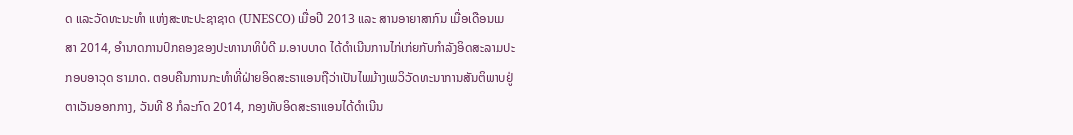ດ ແລະວັດທະນະທຳ ແຫ່ງສະຫະປະຊາຊາດ (UNESCO) ເມື່ອປີ 2013 ແລະ ສານອາຍາສາກົນ ເມື່ອເດືອນເມສາ 2014, ອຳນາດການປົກຄອງຂອງປະທານາທິບໍດີ ມ.ອາບບາດ ໄດ້ດຳເນີນການໄກ່ເກ່ຍກັບກຳລັງອິດສະລາມປະກອບອາວຸດ ຮາມາດ. ຕອບຄືນການກະທຳທີ່ຝ່າຍອິດສະຣາແອນຖືວ່າເປັນໄພມ້າງເພວິວັດທະນາການສັນຕິພາບຢູ່ຕາເວັນອອກກາງ, ວັນທີ 8 ກໍລະກົດ 2014, ກອງທັບອິດສະຣາແອນໄດ້ດຳເນີນ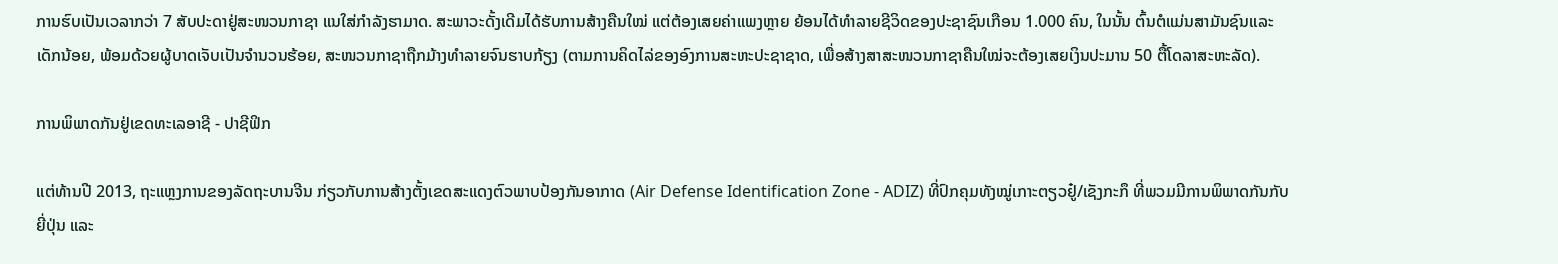ການຮົບເປັນເວລາກວ່າ 7 ສັບປະດາຢູ່ສະໜວນກາຊາ ແນໃສ່ກຳລັງຮາມາດ. ສະພາວະດັ້ງເດີມໄດ້ຮັບການສ້າງຄືນໃໝ່ ແຕ່ຕ້ອງເສຍຄ່າແພງຫຼາຍ ຍ້ອນໄດ້ທຳລາຍຊີວິດຂອງປະຊາຊົນເກືອນ 1.000 ຄົນ, ໃນນັ້ນ ຕົ້ນຕໍແມ່ນສາມັນຊົນແລະເດັກນ້ອຍ, ພ້ອມດ້ວຍຜູ້ບາດເຈັບເປັນຈຳນວນຮ້ອຍ, ສະໜວນກາຊາຖືກມ້າງທຳລາຍຈົນຮາບກ້ຽງ (ຕາມການຄິດໄລ່ຂອງອົງການສະຫະປະຊາຊາດ, ເພື່ອສ້າງສາສະໜວນກາຊາຄືນໃໝ່ຈະຕ້ອງເສຍເງິນປະມານ 50 ຕື້ໂດລາສະຫະລັດ).

ການພິພາດກັນຢູ່ເຂດທະເລອາຊີ - ປາຊີຟິກ

ແຕ່ທ້ານປີ 2013, ຖະແຫຼງການຂອງລັດຖະບານຈີນ ກ່ຽວກັບການສ້າງຕັ້ງເຂດສະແດງຕົວພາບປ້ອງກັນອາກາດ (Air Defense Identification Zone - ADIZ) ທີ່ປົກຄຸມທັງໝູ່ເກາະຕຽວຢູ໋/ເຊັງກະກຶ ທີ່ພວມມີການພິພາດກັນກັບຍີ່ປຸ່ນ ແລະ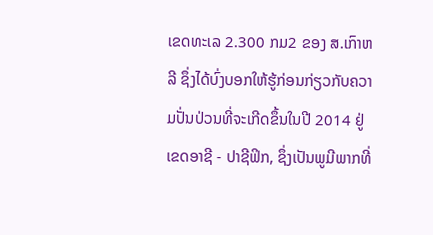ເຂດທະເລ 2.300 ກມ2 ຂອງ ສ.ເກົາຫລີ ຊຶ່ງໄດ້ບົ່ງບອກໃຫ້ຮູ້ກ່ອນກ່ຽວກັບຄວາມປັ່ນປ່ວນທີ່ຈະເກີດຂຶ້ນໃນປີ 2014 ຢູ່ເຂດອາຊີ - ປາຊີຟິກ, ຊຶ່ງເປັນພູມີພາກທີ່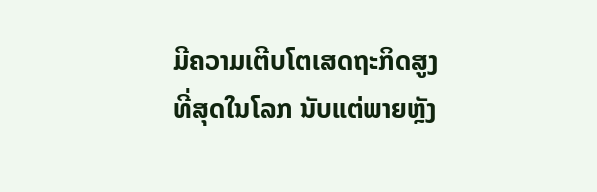ມີຄວາມເຕີບໂຕເສດຖະກິດສູງທີ່ສຸດໃນໂລກ ນັບແຕ່ພາຍຫຼັງ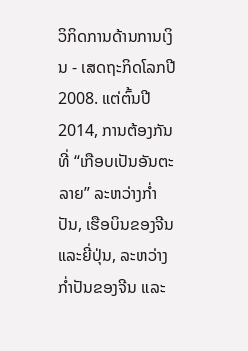ວິກິດການດ້ານການເງິນ - ເສດຖະກິດໂລກປີ 2008. ແຕ່ຕົ້ນປີ 2014, ການຕ້ອງກັນທີ່ “ເກືອບເປັນອັນຕະລາຍ” ລະຫວ່າງກ່ຳປັນ, ເຮືອບິນຂອງຈີນ ແລະຍີ່ປຸ່ນ, ລະຫວ່າງກ່ຳປັນຂອງຈີນ ແລະ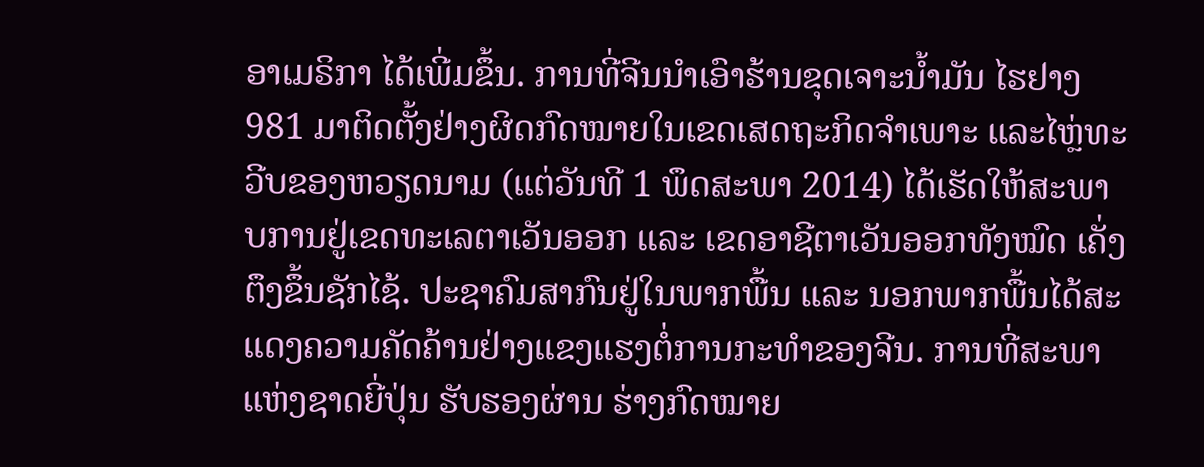ອາເມຣິກາ ໄດ້ເພີ່ມຂຶ້ນ. ການທີ່ຈີນນຳເອົາຮ້ານຂຸດເຈາະນ້ຳມັນ ໄຮຢາງ 981 ມາຕິດຕັ້ງຢ່າງຜິດກົດໝາຍໃນເຂດເສດຖະກິດຈຳເພາະ ແລະໄຫຼ່ທະວີບຂອງຫວຽດນາມ (ແຕ່ວັນທີ 1 ພຶດສະພາ 2014) ໄດ້ເຮັດໃຫ້ສະພາບການຢູ່ເຂດທະເລຕາເວັນອອກ ແລະ ເຂດອາຊີຕາເວັນອອກທັງໝົດ ເຄັ່ງຕຶງຂຶ້ນຊັກໄຊ້. ປະຊາຄົມສາກົນຢູ່ໃນພາກພື້ນ ແລະ ນອກພາກພື້ນໄດ້ສະແດງຄວາມຄັດຄ້ານຢ່າງແຂງແຮງຕໍ່ການກະທຳຂອງຈີນ. ການທີ່ສະພາແຫ່ງຊາດຍີ່ປຸ່ນ ຮັບຮອງຜ່ານ ຮ່າງກົດໝາຍ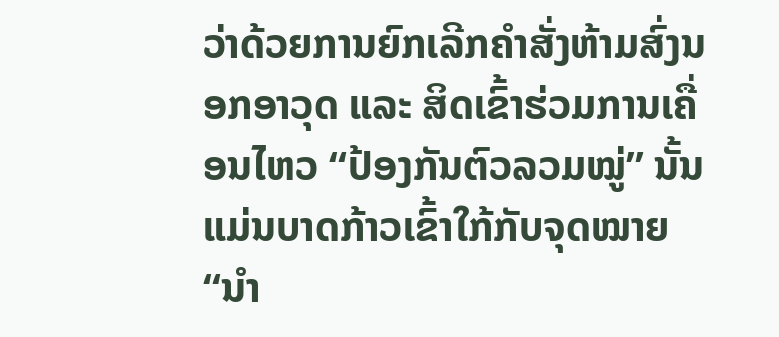ວ່າດ້ວຍການຍົກເລີກຄຳສັ່ງຫ້າມສົ່ງນອກອາວຸດ ແລະ ສິດເຂົ້າຮ່ວມການເຄື່ອນໄຫວ “ປ້ອງກັນຕົວລວມໝູ່” ນັ້ນ ແມ່ນບາດກ້າວເຂົ້າໃກ້ກັບຈຸດໝາຍ “ນຳ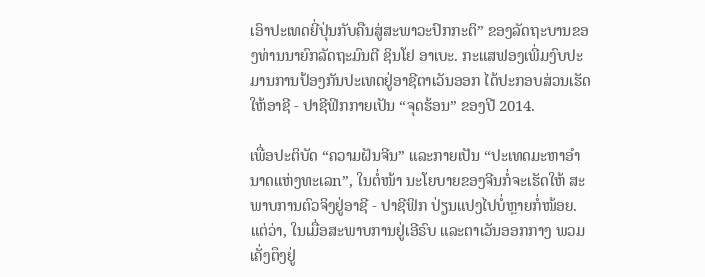ເອົາປະເທດຍີ່ປຸ່ນກັບຄືນສູ່ສະພາວະປົກກະຕິ” ຂອງລັດຖະບານຂອງທ່ານນາຍົກລັດຖະມົນຕີ ຊິນໂຢ ອາເບະ. ກະແສຟອງເພີ່ມງົບປະມານການປ້ອງກັນປະເທດຢູ່ອາຊີຕາເວັນອອກ ໄດ້ປະກອບສ່ວນເຮັດໃຫ້ອາຊີ - ປາຊີຟິກກາຍເປັນ “ຈຸດຮ້ອນ” ຂອງປີ 2014.

ເພື່ອປະຕິບັດ “ຄວາມຝັນຈີນ” ແລະກາຍເປັນ “ປະເທດມະຫາອຳນາດແຫ່ງທະເລn”, ໃນຕໍ່ໜ້າ ນະໂຍບາຍຂອງຈີນກໍ່ຈະເຮັດໃຫ້ ສະພາບການຕົວຈິງຢູ່ອາຊີ - ປາຊີຟິກ ປ່ຽນແປງໄປບໍ່ຫຼາຍກໍ່ໜ້ອຍ. ແຕ່ວ່າ, ໃນເມື່ອສະພາບການຢູ່ເອີຣົບ ແລະຕາເວັນອອກກາງ ພວມເຄັ່ງຕຶງຢູ່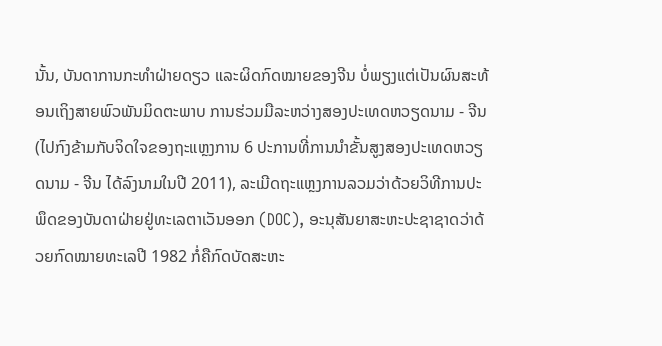ນັ້ນ, ບັນດາການກະທຳຝ່າຍດຽວ ແລະຜິດກົດໝາຍຂອງຈີນ ບໍ່ພຽງແຕ່ເປັນຜົນສະທ້ອນເຖິງສາຍພົວພັນມິດຕະພາບ ການຮ່ວມມືລະຫວ່າງສອງປະເທດຫວຽດນາມ - ຈີນ (ໄປກົງຂ້າມກັບຈິດໃຈຂອງຖະແຫຼງການ 6 ປະການທີ່ການນຳຂັ້ນສູງສອງປະເທດຫວຽດນາມ - ຈີນ ໄດ້ລົງນາມໃນປີ 2011), ລະເມີດຖະແຫຼງການລວມວ່າດ້ວຍວິທີການປະພຶດຂອງບັນດາຝ່າຍຢູ່ທະເລຕາເວັນອອກ (DOC), ອະນຸສັນຍາສະຫະປະຊາຊາດວ່າດ້ວຍກົດໝາຍທະເລປີ 1982 ກໍ່ຄືກົດບັດສະຫະ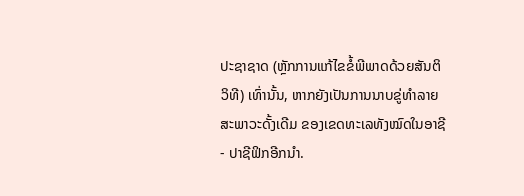ປະຊາຊາດ (ຫຼັກການແກ້ໄຂຂໍ້ພີພາດດ້ວຍສັນຕິວິທີ) ເທົ່ານັ້ນ, ຫາກຍັງເປັນການນາບຂູ່ທຳລາຍສະພາວະດັ້ງເດີມ ຂອງເຂດທະເລທັງໝົດໃນອາຊີ - ປາຊີຟິກອີກນຳ.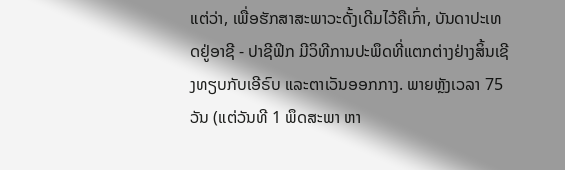ແຕ່ວ່າ, ເພື່ອຮັກສາສະພາວະດັ້ງເດີມໄວ້ຄືເກົ່າ, ບັນດາປະເທດຢູ່ອາຊີ - ປາຊີຟິກ ມີວິທີການປະພຶດທີ່ແຕກຕ່າງຢ່າງສິ້ນເຊີງທຽບກັບເອີຣົບ ແລະຕາເວັນອອກກາງ. ພາຍຫຼັງເວລາ 75 ວັນ (ແຕ່ວັນທີ 1 ພຶດສະພາ ຫາ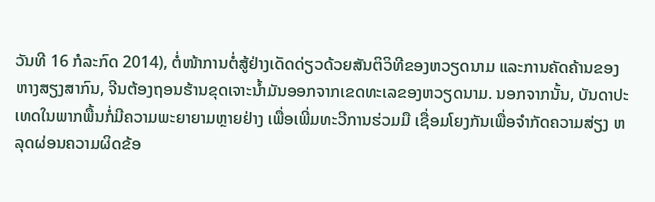ວັນທີ 16 ກໍລະກົດ 2014), ຕໍ່ໜ້າການຕໍ່ສູ້ຢ່າງເດັດດ່ຽວດ້ວຍສັນຕິວິທີຂອງຫວຽດນາມ ແລະການຄັດຄ້ານຂອງຫາງສຽງສາກົນ, ຈີນຕ້ອງຖອນຮ້ານຂຸດເຈາະນ້ຳມັນອອກຈາກເຂດທະເລຂອງຫວຽດນາມ. ນອກຈາກນັ້ນ, ບັນດາປະເທດໃນພາກພື້ນກໍ່ມີຄວາມພະຍາຍາມຫຼາຍຢ່າງ ເພື່ອເພີ່ມທະວີການຮ່ວມມື ເຊື່ອມໂຍງກັນເພື່ອຈຳກັດຄວາມສ່ຽງ ຫລຸດຜ່ອນຄວາມຜິດຂ້ອ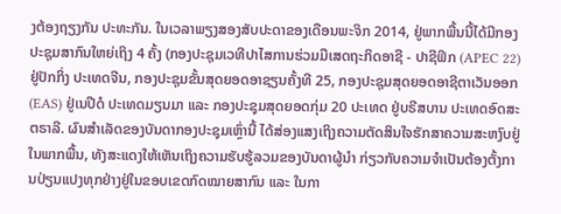ງຕ້ອງຖຽງກັນ ປະທະກັນ. ໃນເວລາພຽງສອງສັບປະດາຂອງເດືອນພະຈິກ 2014, ຢູ່ພາກພື້ນນີ້ໄດ້ມີກອງປະຊຸມສາກົນໃຫຍ່ເຖິງ 4 ຄັ້ງ (ກອງປະຊຸມເວທີປາໄສການຮ່ວມມືເສດຖະກິດອາຊີ - ປາຊີຟິກ (APEC 22) ຢູ່ປັກກິ່ງ ປະເທດຈີນ, ກອງປະຊຸມຂັ້ນສຸດຍອດອາຊຽນຄັ້ງທີ 25, ກອງປະຊຸມສຸດຍອດອາຊີຕາເວັນອອກ (EAS) ຢູ່ເນປີດໍ ປະເທດມຽນມາ ແລະ ກອງປະຊຸມສຸດຍອດກຸ່ມ 20 ປະເທດ ຢູ່ບຣີສບານ ປະເທດອົດສະຕຣາລີ. ຜົນສຳເລັດຂອງບັນດາກອງປະຊຸມເຫຼົ່ານີ້ ໄດ້ສ່ອງແສງເຖິງຄວາມຕັດສິນໃຈຮັກສາຄວາມສະຫງົບຢູ່ໃນພາກພື້ນ, ທັງສະແດງໃຫ້ເຫັນເຖິງຄວາມຮັບຮູ້ລວມຂອງບັນດາຜູ້ນຳ ກ່ຽວກັບຄວາມຈຳເປັນຕ້ອງຕັ້ງການປ່ຽນແປງທຸກຢ່າງຢູ່ໃນຂອບເຂດກົດໝາຍສາກົນ ແລະ ໃນກາ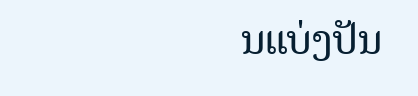ນແບ່ງປັນ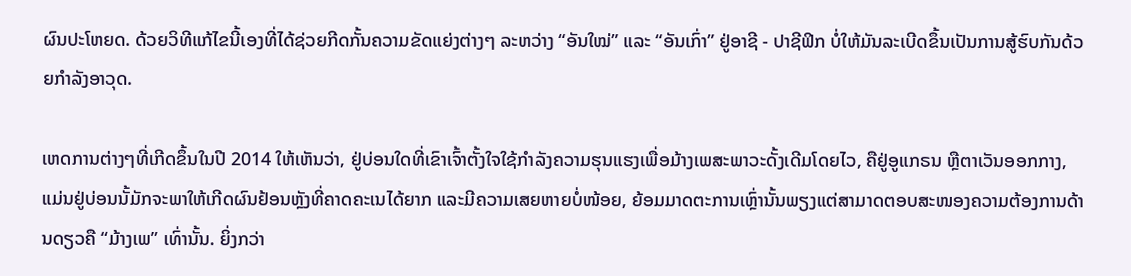ຜົນປະໂຫຍດ. ດ້ວຍວິທີແກ້ໄຂນີ້ເອງທີ່ໄດ້ຊ່ວຍກີດກັ້ນຄວາມຂັດແຍ່ງຕ່າງໆ ລະຫວ່າງ “ອັນໃໝ່” ແລະ “ອັນເກົ່າ” ຢູ່ອາຊີ - ປາຊີຟິກ ບໍ່ໃຫ້ມັນລະເບີດຂຶ້ນເປັນການສູ້ຮົບກັນດ້ວຍກຳລັງອາວຸດ.

ເຫດການຕ່າງໆທີ່ເກີດຂຶ້ນໃນປີ 2014 ໃຫ້ເຫັນວ່າ, ຢູ່ບ່ອນໃດທີ່ເຂົາເຈົ້າຕັ້ງໃຈໃຊ້ກຳລັງຄວາມຮຸນແຮງເພື່ອມ້າງເພສະພາວະດັ້ງເດີມໂດຍໄວ, ຄືຢູ່ອູແກຣນ ຫຼືຕາເວັນອອກກາງ, ແມ່ນຢູ່ບ່ອນນັ້ມັກຈະພາໃຫ້ເກີດຜົນຢ້ອນຫຼັງທີ່ຄາດຄະເນໄດ້ຍາກ ແລະມີຄວາມເສຍຫາຍບໍ່ໜ້ອຍ, ຍ້ອມມາດຕະການເຫຼົ່ານັ້ນພຽງແຕ່ສາມາດຕອບສະໜອງຄວາມຕ້ອງການດ້ານດຽວຄື “ມ້າງເພ” ເທົ່ານັ້ນ. ຍິ່ງກວ່າ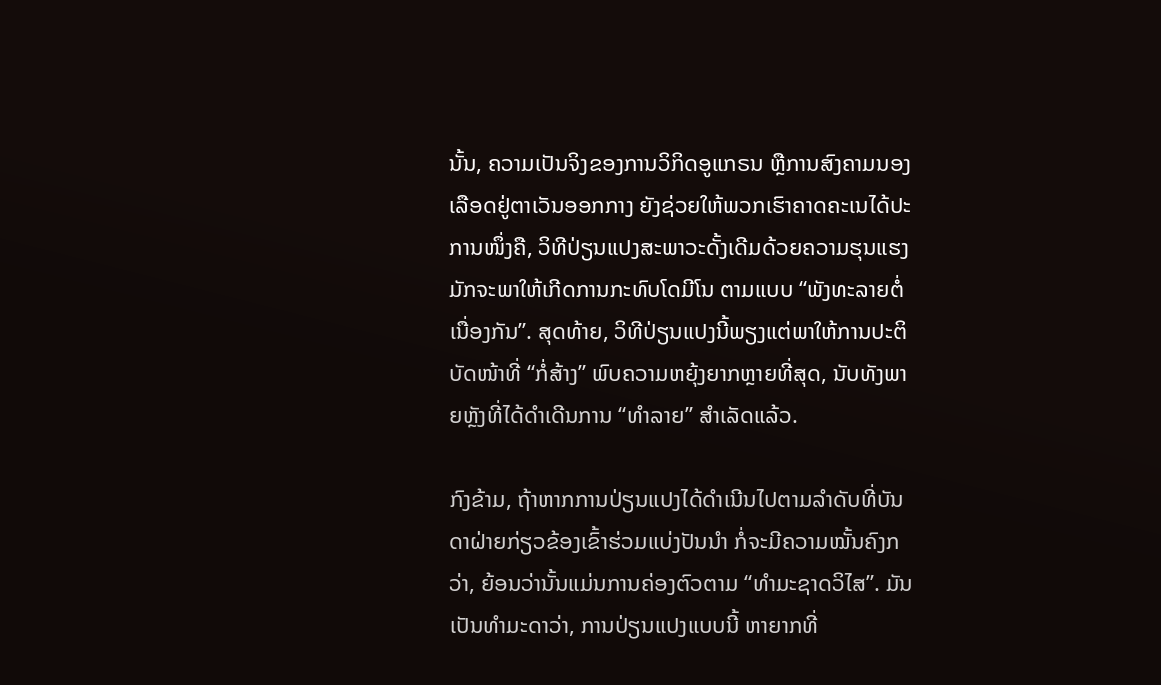ນັ້ນ, ຄວາມເປັນຈິງຂອງການວິກິດອູແກຣນ ຫຼືການສົງຄາມນອງເລືອດຢູ່ຕາເວັນອອກກາງ ຍັງຊ່ວຍໃຫ້ພວກເຮົາຄາດຄະເນໄດ້ປະການໜຶ່ງຄື, ວິທີປ່ຽນແປງສະພາວະດັ້ງເດີມດ້ວຍຄວາມຮຸນແຮງມັກຈະພາໃຫ້ເກີດການກະທົບໂດມີໂນ ຕາມແບບ “ພັງທະລາຍຕໍ່ເນື່ອງກັນ”. ສຸດທ້າຍ, ວິທີປ່ຽນແປງນີ້ພຽງແຕ່ພາໃຫ້ການປະຕິບັດໜ້າທີ່ “ກໍ່ສ້າງ” ພົບຄວາມຫຍຸ້ງຍາກຫຼາຍທີ່ສຸດ, ນັບທັງພາຍຫຼັງທີ່ໄດ້ດຳເດີນການ “ທຳລາຍ” ສຳເລັດແລ້ວ.

ກົງຂ້າມ, ຖ້າຫາກການປ່ຽນແປງໄດ້ດຳເນີນໄປຕາມລຳດັບທີ່ບັນດາຝ່າຍກ່ຽວຂ້ອງເຂົ້າຮ່ວມແບ່ງປັນນຳ ກໍ່ຈະມີຄວາມໝັ້ນຄົງກວ່າ, ຍ້ອນວ່ານັ້ນແມ່ນການຄ່ອງຕົວຕາມ “ທຳມະຊາດວິໄສ”. ມັນເປັນທຳມະດາວ່າ, ການປ່ຽນແປງແບບນີ້ ຫາຍາກທີ່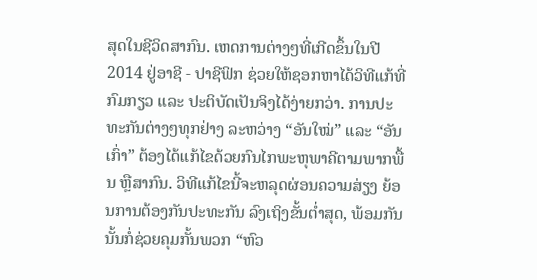ສຸດໃນຊີວິດສາກົນ. ເຫດການຕ່າງໆທີ່ເກີດຂຶ້ນໃນປີ 2014 ຢູ່ອາຊີ - ປາຊີຟິກ ຊ່ວຍໃຫ້ຊອກຫາໄດ້ວິທີແກ້ທີ່ກົມກຽວ ແລະ ປະຕິບັດເປັນຈິງໄດ້ງ່າຍກວ່າ. ການປະທະກັນຕ່າງໆທຸກຢ່າງ ລະຫວ່າງ “ອັນໃໝ່” ແລະ “ອັນເກົ່າ” ຕ້ອງໄດ້ແກ້ໄຂດ້ວຍກົນໄກພະຫຸພາຄີຕາມພາກພື້ນ ຫຼືສາກົນ. ວິທີແກ້ໄຂນີ້ຈະຫລຸດຜ່ອນຄວາມສ່ຽງ ຍ້ອນການຕ້ອງກັນປະທະກັນ ລົງເຖິງຂັ້ນຕ່ຳສຸດ, ພ້ອມກັນນັ້ນກໍ່ຊ່ວຍຄຸມກັ້ນພວກ “ຫົວ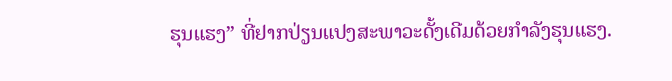ຮຸນແຮງ” ທີ່ຢາກປ່ຽນແປງສະພາວະດັ້ງເດີມດ້ວຍກຳລັງຮຸນແຮງ.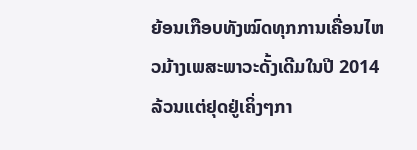ຍ້ອນເກືອບທັງໝົດທຸກການເຄື່ອນໄຫວມ້າງເພສະພາວະດັ້ງເດີມໃນປີ 2014 ລ້ວນແຕ່ຢຸດຢູ່ເຄິ່ງໆກາ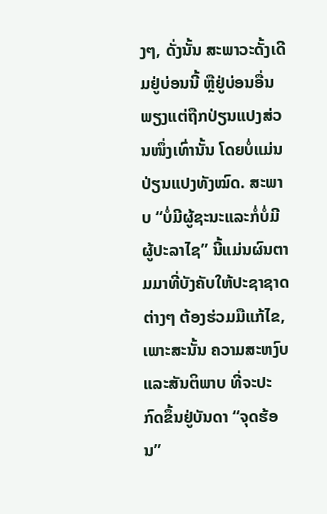ງໆ, ດັ່ງນັ້ນ ສະພາວະດັ້ງເດີມຢູ່ບ່ອນນີ້ ຫຼືຢູ່ບ່ອນອື່ນ ພຽງແຕ່ຖືກປ່ຽນແປງສ່ວນໜຶ່ງເທົ່ານັ້ນ ໂດຍບໍ່ແມ່ນປ່ຽນແປງທັງໝົດ. ສະພາບ “ບໍ່ມີຜູ້ຊະນະແລະກໍ່ບໍ່ມີຜູ້ປະລາໄຊ” ນີ້ແມ່ນຜົນຕາມມາທີ່ບັງຄັບໃຫ້ປະຊາຊາດຕ່າງໆ ຕ້ອງຮ່ວມມືແກ້ໄຂ, ເພາະສະນັ້ນ ຄວາມສະຫງົບແລະສັນຕິພາບ ທີ່ຈະປະກົດຂຶ້ນຢູ່ບັນດາ “ຈຸດຮ້ອນ”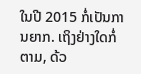ໃນປີ 2015 ກໍ່ເປັນການຍາກ. ເຖິງຢ່າງໃດກໍ່ຕາມ, ດ້ວ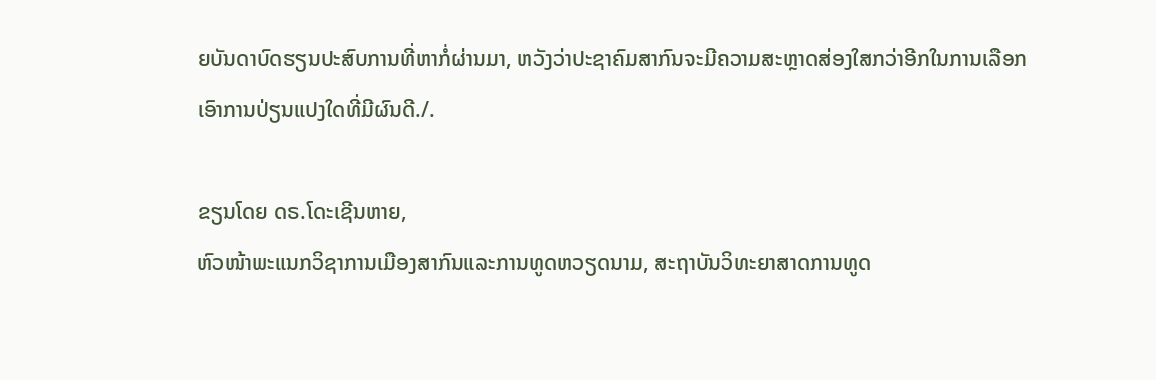ຍບັນດາບົດຮຽນປະສົບການທີ່ຫາກໍ່ຜ່ານມາ, ຫວັງວ່າປະຊາຄົມສາກົນຈະມີຄວາມສະຫຼາດສ່ອງໃສກວ່າອີກໃນການເລືອກເອົາການປ່ຽນແປງໃດທີ່ມີຜົນດີ./.

ຂຽນໂດຍ ດຣ.ໂດະເຊີນຫາຍ,
ຫົວໜ້າພະແນກວິຊາການເມືອງສາກົນແລະການທູດຫວຽດນາມ, ສະຖາບັນວິທະຍາສາດການທູດ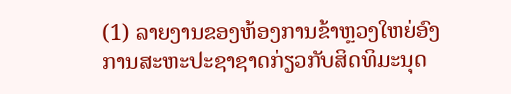(1) ລາຍງານຂອງຫ້ອງການຂ້າຫຼວງໃຫຍ່ອົງການສະຫະປະຊາຊາດກ່ຽວກັບສິດທິມະນຸດ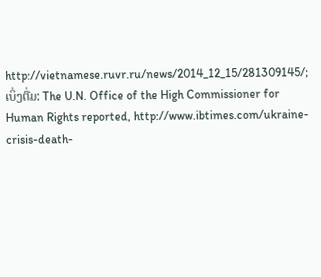http://vietnamese.ruvr.ru/news/2014_12_15/281309145/; ເບິ່ງຕື່ມ: The U.N. Office of the High Commissioner for Human Rights reported, http://www.ibtimes.com/ukraine-crisis-death-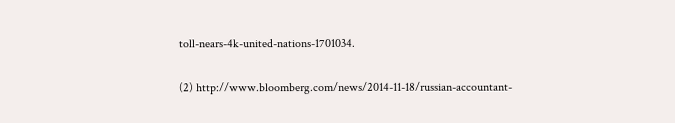toll-nears-4k-united-nations-1701034.

(2) http://www.bloomberg.com/news/2014-11-18/russian-accountant-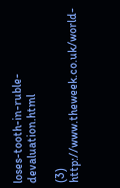loses-tooth-in-ruble-devaluation.html

(3) http://www.theweek.co.uk/world-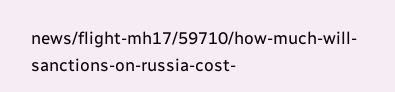news/flight-mh17/59710/how-much-will-sanctions-on-russia-cost-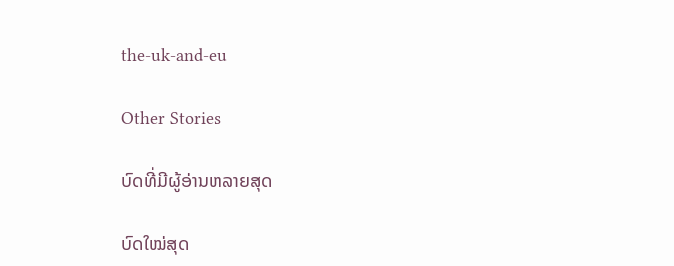the-uk-and-eu

Other Stories

ບົດທີ່ມີຜູ້ອ່ານຫລາຍສຸດ

ບົດໃໝ່ສຸດ